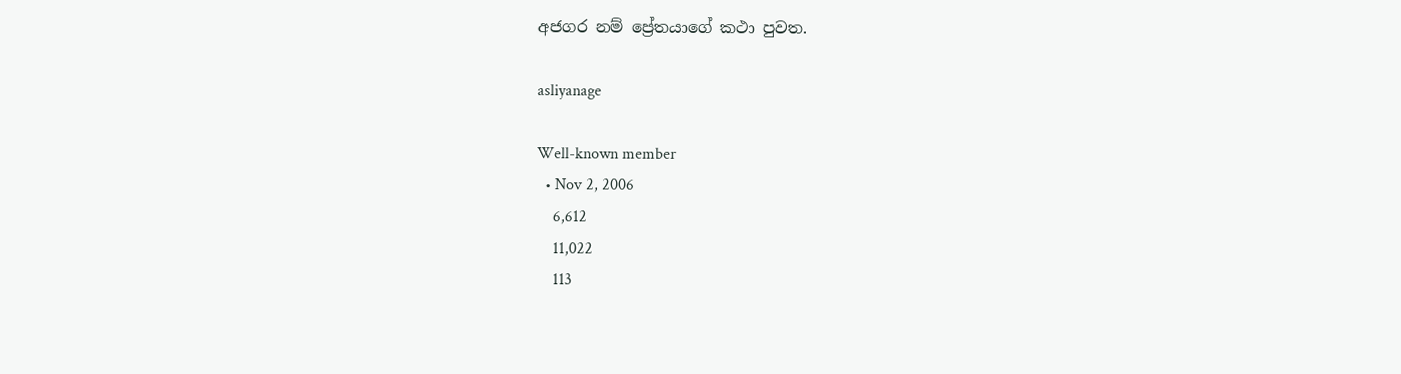අජගර නම් ප්‍රේතයාගේ කථා පුවත.

asliyanage

Well-known member
  • Nov 2, 2006
    6,612
    11,022
    113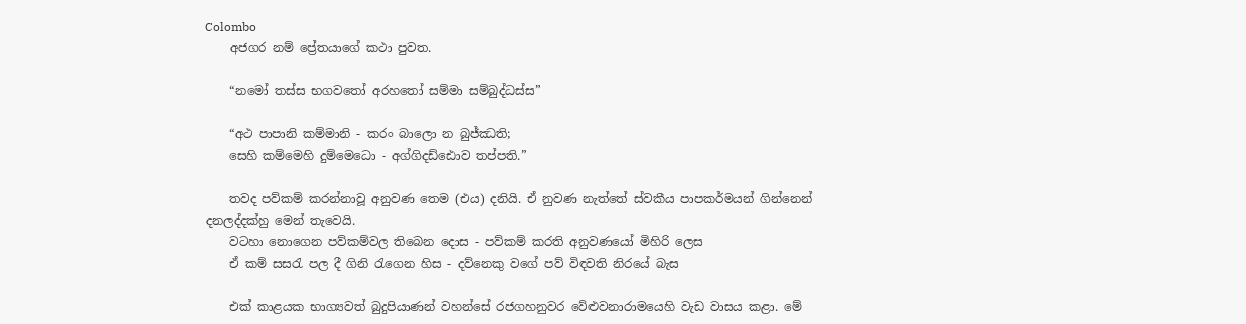Colombo
    අජගර නම් ප්‍රේතයාගේ කථා පුවත.

    “නමෝ තස්ස භගවතෝ අරහතෝ සම්මා සම්බුද්ධස්ස”

    “අථ පාපානි කම්මානි - කරං බාලො න බුජ්ඣති;
    සෙහි කම්මෙහි දුම්මෙධො - අග්ගිදඩ්ඪොව තප්පති.”

    තවද පව්කම් කරන්නාවූ අනුවණ තෙම (එය) දනියි. ඒ නුවණ නැත්තේ ස්වකීය පාපකර්මයන් ගින්නෙන් දනලද්දක්හු මෙන් තැවෙයි.
    වටහා නොගෙන පව්කම්වල තිබෙන දොස - පව්කම් කරති අනුවණයෝ මිහිරි ලෙස
    ඒ කම් සසරැ පල දී ගිනි රැගෙන හිස - දව්නෙකු වගේ පව් විඳවති නිරයේ බැස

    එක් කාළයක භාග්‍යවත් බුදුපියාණන් වහන්සේ රජගහනුවර වේළුවනාරාමයෙහි වැඩ වාසය කළා. මේ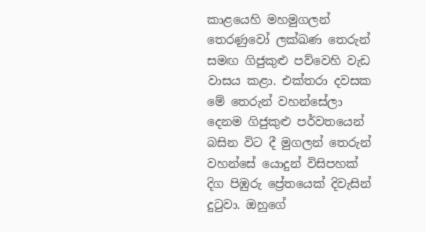කාළයෙහි මහමුගලන් තෙරණුවෝ ලක්ඛණ තෙරුන් සමඟ ගිජුකුළු පව්වෙහි වැඩ වාසය කළා. එක්තරා දවසක මේ තෙරුන් වහන්සේලා දෙනම ගිජුකුළු පර්වතයෙන් බසින විට දී මුගලන් තෙරුන් වහන්සේ යොදුන් විසිපහක් දිග පිඹුරු ප්‍රේතයෙක් දිවැසින් දුටුවා. ඔහුගේ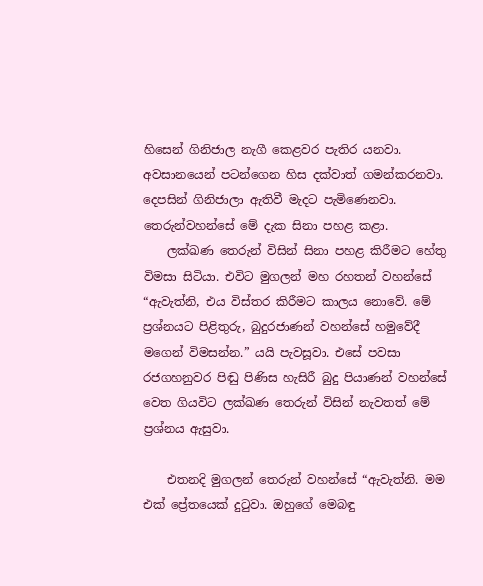හිසෙන් ගිනිජාල නැගී කෙළවර පැතිර යනවා. අවසානයෙන් පටන්ගෙන හිස දක්වාත් ගමන්කරනවා. දෙපසින් ගිනිජාලා ඇතිවී මැදට පැමිණෙනවා. තෙරුන්වහන්සේ මේ දැක සිනා පහළ කළා.
    ලක්ඛණ තෙරුන් විසින් සිනා පහළ කිරීමට හේතු විමසා සිටියා. එවිට මුගලන් මහ රහතන් වහන්සේ “ඇවැත්නි, එය විස්තර කිරීමට කාලය නොවේ. මේ ප්‍රශ්නයට පිළිතුරු, බුදුරජාණන් වහන්සේ හමුවේදී මගෙන් විමසන්න.” යයි පැවසූවා. එසේ පවසා රජගහනුවර පිඬු පිණිස හැසිරී බුදු පියාණන් වහන්සේ වෙත ගියවිට ලක්ඛණ තෙරුන් විසින් නැවතත් මේ ප්‍රශ්නය ඇසුවා.

    එතනදි මුගලන් තෙරුන් වහන්සේ “ඇවැත්නි. මම එක් ප්‍රේතයෙක් දුටුවා. ඔහුගේ මෙබඳු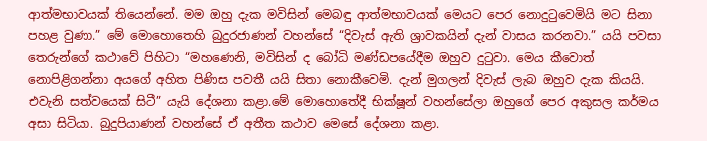ආත්මභාවයක් තියෙන්නේ. මම ඔහු දැක මවිසින් මෙබඳු ආත්මභාවයක් මෙයට පෙර නොදුටුවෙමියි මට සිනා පහළ වුණා.” මේ මොහොතෙහි බුදුරජාණන් වහන්සේ “දිවැස් ඇති ශ්‍රාවකයින් දැන් වාසය කරනවා.” යයි පවසා තෙරුන්ගේ කථාවේ පිහිටා “මහණෙනි, මවිසින් ද බෝධි මණ්ඩපයේදීම ඔහුව දුටුවා. මෙය කීවොත් නොපිළිගන්නා අයගේ අහිත පිණිස පවතී යයි සිතා නොකීවෙමි. දැන් මුගලන් දිවැස් ලැබ ඔහුව දැක කියයි. එවැනි සත්වයෙක් සිටී” යැයි දේශනා කළා.මේ මොහොතේදී භික්ෂූන් වහන්සේලා ඔහුගේ පෙර අකුසල කර්මය අසා සිටියා. බුදුපියාණන් වහන්සේ ඒ අතීත කථාව මෙසේ දේශනා කළා.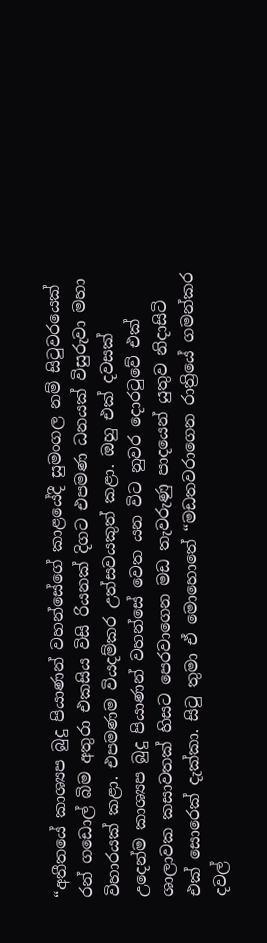“අතීතයේ කාශ්‍යප බුදු පියාණන් වහන්සේගේ කාළයේදී සුමංගල නම් සිටුවරයෙක් රන් ගඩොල් බිම අතුරා එකසිය විසි රියනක් දිගට එපමණ ධනයක් විසුරුවා මහා විහාරයක් කළා. එපමණම වියදම්කර උත්සවයකුත් කළා. ඔහු එක් දවසක් උදෙන්ම කාශ්‍යප බුදු පියාණන් වහන්සේ වෙත යන විට නුවර දොරටුවේ එක් ශාලාවක කසාවතක් හිසට පෙරවාගෙන මඩ තැවරුණු පාදයෙන් යුතුව නිදාසිටි එක් සොරෙක් දැක්කා. සිටු තුමා ඒ මොහොතේ “මඩතවරාගෙන රාත්‍රියේ ගමන්කර දවල්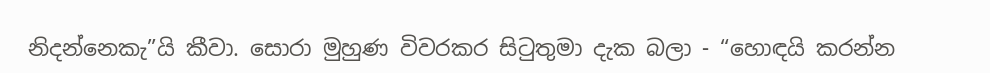නිදන්නෙකැ”යි කීවා. සොරා මුහුණ විවරකර සිටුතුමා දැක බලා - “හොඳයි කරන්න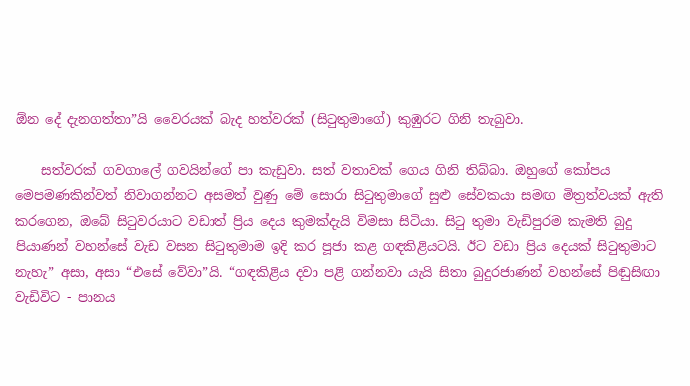ඕන දේ දැනගත්තා”යි වෛරයක් බැද හත්වරක් (සිටුතුමාගේ) කුඹුරට ගිනි තැබුවා.

    සත්වරක් ගවගාලේ ගවයින්ගේ පා කැඩුවා. සත් වතාවක් ගෙය ගිනි තිබ්බා. ඔහුගේ කෝපය මෙපමණකින්වත් නිවාගන්නට අසමත් වුණු මේ සොරා සිටුතුමාගේ සුළු සේවකයා සමඟ මිත්‍රත්වයක් ඇති කරගෙන, ඔබේ සිටුවරයාට වඩාත් ප්‍රිය දෙය කුමක්දැයි විමසා සිටියා. සිටු තුමා වැඩිපුරම කැමති බුදු පියාණන් වහන්සේ වැඩ වසන සිටුතුමාම ඉදි කර පූජා කළ ගඳකිළියටයි. ඊට වඩා ප්‍රිය දෙයක් සිටුතුමාට නැහැ” අසා, අසා “එසේ වේවා”යි. “ගඳකිළිය දවා පළි ගන්නවා යැයි සිතා බුදුරජාණන් වහන්සේ පිඬුසිඟා වැඩිවිට - පානය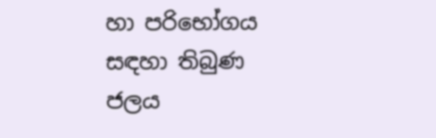හා පරිභෝගය සඳහා තිබුණ ජලය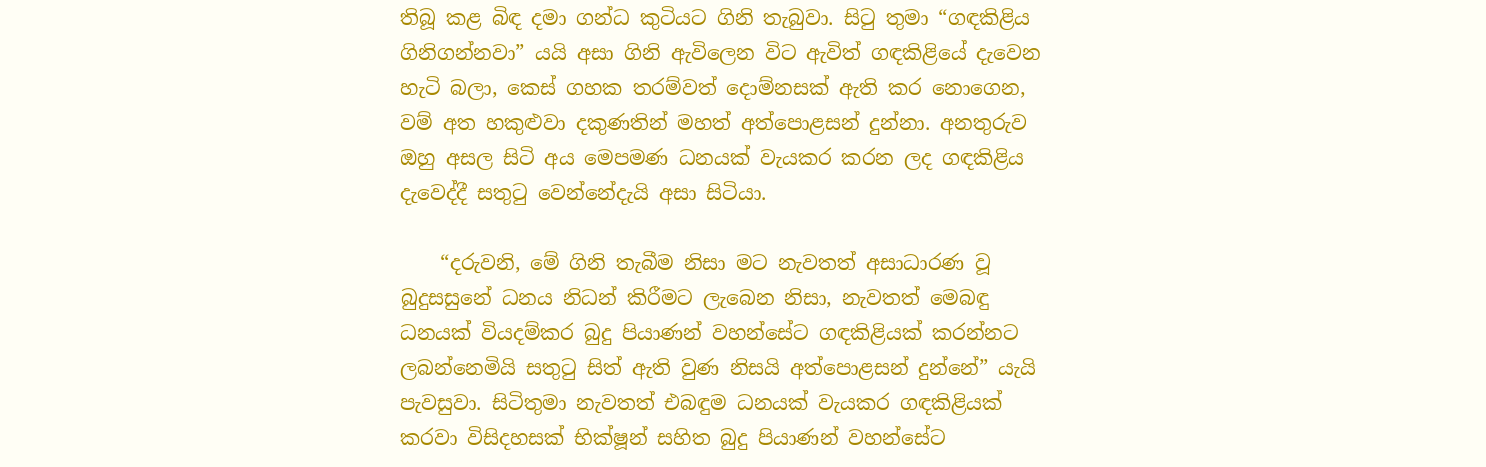තිබූ කළ බිඳ දමා ගන්ධ කුටියට ගිනි තැබුවා. සිටු තුමා “ගඳකිළිය ගිනිගන්නවා” යයි අසා ගිනි ඇවිලෙන විට ඇවිත් ගඳකිළියේ දැවෙන හැටි බලා, කෙස් ගහක තරම්වත් දොම්නසක් ඇති කර නොගෙන, වම් අත හකුළුවා දකුණතින් මහත් අත්පොළසන් දුන්නා. අනතුරුව ඔහු අසල සිටි අය මෙපමණ ධනයක් වැයකර කරන ලද ගඳකිළිය දැවෙද්දී සතුටු වෙන්නේදැයි අසා සිටියා.

    “දරුවනි, මේ ගිනි තැබීම නිසා මට නැවතත් අසාධාරණ වූ බුදුසසුනේ ධනය නිධන් කිරීමට ලැබෙන නිසා, නැවතත් මෙබඳු ධනයක් වියදම්කර බුදු පියාණන් වහන්සේට ගඳකිළියක් කරන්නට ලබන්නෙමියි සතුටු සිත් ඇති වුණ නිසයි අත්පොළසන් දුන්නේ” යැයි පැවසුවා. සිටිතුමා නැවතත් එබඳුම ධනයක් වැයකර ගඳකිළියක් කරවා විසිදහසක් භික්ෂූන් සහිත බුදු පියාණන් වහන්සේට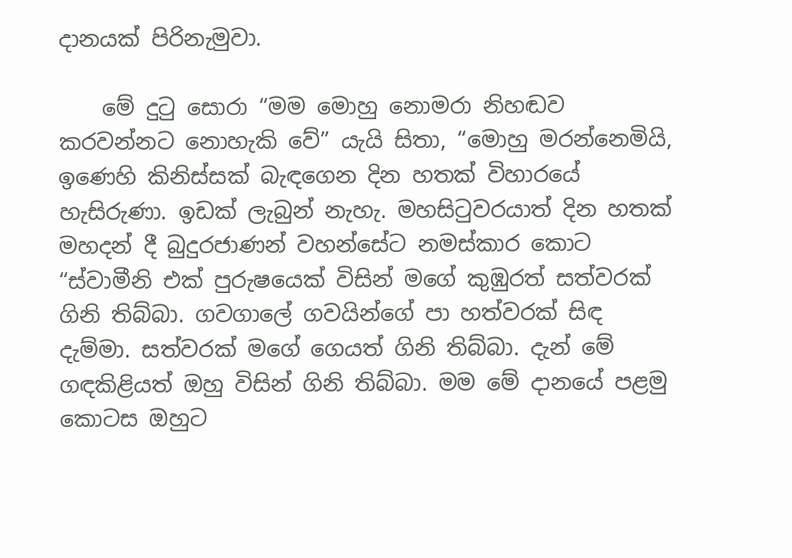දානයක් පිරිනැමුවා.

    මේ දුටු සොරා “මම මොහු නොමරා නිහඬව කරවන්නට නොහැකි වේ” යැයි සිතා, “මොහු මරන්නෙමියි, ඉණෙහි කිනිස්සක් බැඳගෙන දින හතක් විහාරයේ හැසිරුණා. ඉඩක් ලැබුන් නැහැ. මහසිටුවරයාත් දින හතක් මහදන් දී බුදුරජාණන් වහන්සේට නමස්කාර කොට “ස්වාමීනි එක් පුරුෂයෙක් විසින් මගේ කුඹුරත් සත්වරක් ගිනි තිබ්බා. ගවගාලේ ගවයින්ගේ පා හත්වරක් සිඳ දැම්මා. සත්වරක් මගේ ගෙයත් ගිනි තිබ්බා. දැන් මේ ගඳකිළියත් ඔහු විසින් ගිනි තිබ්බා. මම මේ දානයේ පළමු කොටස ඔහුට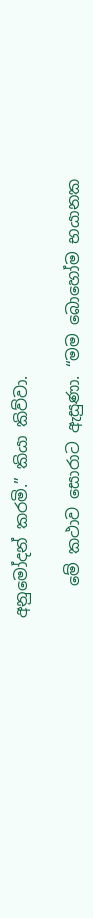අනුමෝදන් කරමි.” කියා කිව්වා.

    මේ කථාව සොරාට ඇසුණා. “මම බොහෝම භයානක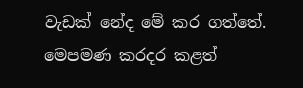වැඩක් නේද මේ කර ගත්තේ. මෙපමණ කරදර කළත්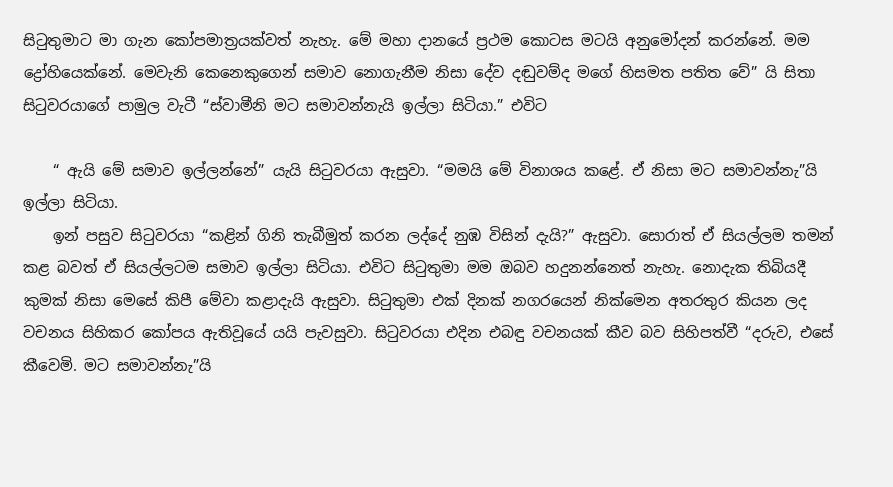සිටුතුමාට මා ගැන කෝපමාත්‍රයක්වත් නැහැ. මේ මහා දානයේ ප්‍රථම කොටස මටයි අනුමෝදන් කරන්නේ. මම ද්‍රෝහියෙක්නේ. මෙවැනි කෙනෙකුගෙන් සමාව නොගැනීම නිසා දේව දඬුවම්ද මගේ හිසමත පතිත වේ” යි සිතා සිටුවරයාගේ පාමුල වැටී “ස්වාමීනි මට සමාවන්නැයි ඉල්ලා සිටියා.” එවිට

    “ ඇයි මේ සමාව ඉල්ලන්නේ” යැයි සිටුවරයා ඇසුවා. “මමයි මේ විනාශය කළේ. ඒ නිසා මට සමාවන්නැ”යි ඉල්ලා සිටියා.
    ඉන් පසුව සිටුවරයා “කළින් ගිනි තැබීමුත් කරන ලද්දේ නුඹ විසින් දැයි?” ඇසුවා. සොරාත් ඒ සියල්ලම තමන් කළ බවත් ඒ සියල්ලටම සමාව ඉල්ලා සිටියා. එවිට සිටුතුමා මම ඔබව හදුනන්නෙත් නැහැ. නොදැක තිබියදී කුමක් නිසා මෙසේ කිපී මේවා කළාදැයි ඇසුවා. සිටුතුමා එක් දිනක් නගරයෙන් නික්මෙන අතරතුර කියන ලද වචනය සිහිකර කෝපය ඇතිවූයේ යයි පැවසුවා. සිටුවරයා එදින එබඳු වචනයක් කීව බව සිහිපත්වී “දරුව, එසේ කීවෙමි. මට සමාවන්නැ”යි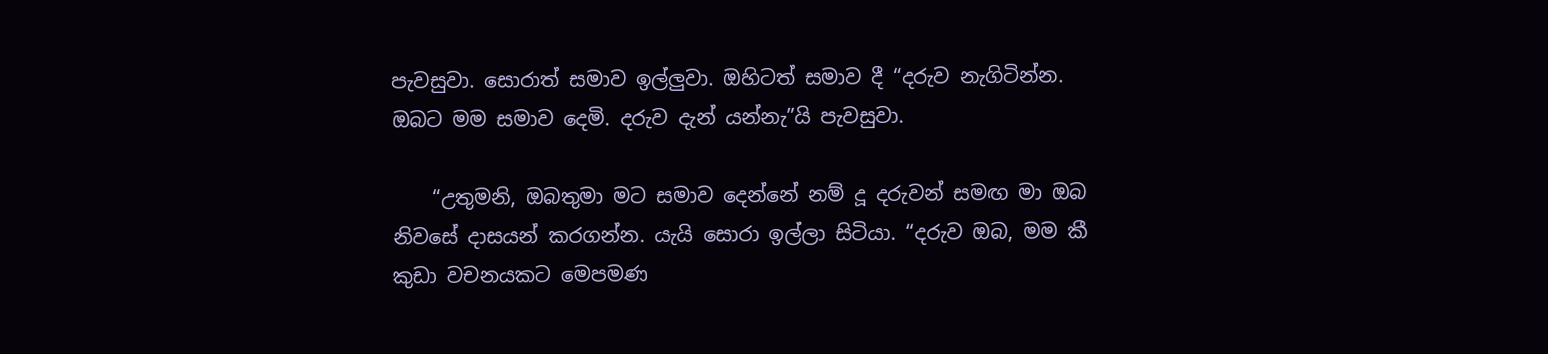පැවසුවා. සොරාත් සමාව ඉල්ලුවා. ඔහිටත් සමාව දී “දරුව නැගිටින්න. ඔබට මම සමාව දෙමි. දරුව දැන් යන්නැ”යි පැවසුවා.

    “උතුමනි, ඔබතුමා මට සමාව දෙන්නේ නම් දූ දරුවන් සමඟ මා ඔබ නිවසේ දාසයන් කරගන්න. යැයි සොරා ඉල්ලා සිටියා. “දරුව ඔබ, මම කී කුඩා වචනයකට මෙපමණ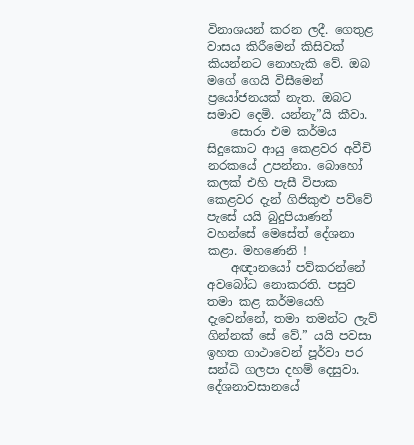විනාශයන් කරන ලදී. ගෙතුළ වාසය කිරීමෙන් කිසිවක් කියන්නට නොහැකි වේ. ඔබ මගේ ගෙයි විසීමෙන් ප්‍රයෝජනයක් නැත. ඔබට සමාව දෙමි. යන්නැ”යි කීවා.
    සොරා එම කර්මය සිදුකොට ආයු කෙළවර අවීචි නරකයේ උපන්නා. බොහෝ කලක් එහි පැසී විපාක කෙළවර දැන් ගිජිකුළු පව්වේ පැසේ යයි බුදුපියාණන් වහන්සේ මෙසේත් දේශනා කළා. මහණෙනි !
    අඥානයෝ පව්කරන්නේ අවබෝධ නොකරති. පසුව තමා කළ කර්මයෙහි දැවෙන්නේ, තමා තමන්ට ලැව් ගින්නක් සේ වේ.” යයි පවසා ඉහත ගාථාවෙන් පූර්වා පර සන්ධි ගලපා දහම් දෙසුවා. දේශනාවසානයේ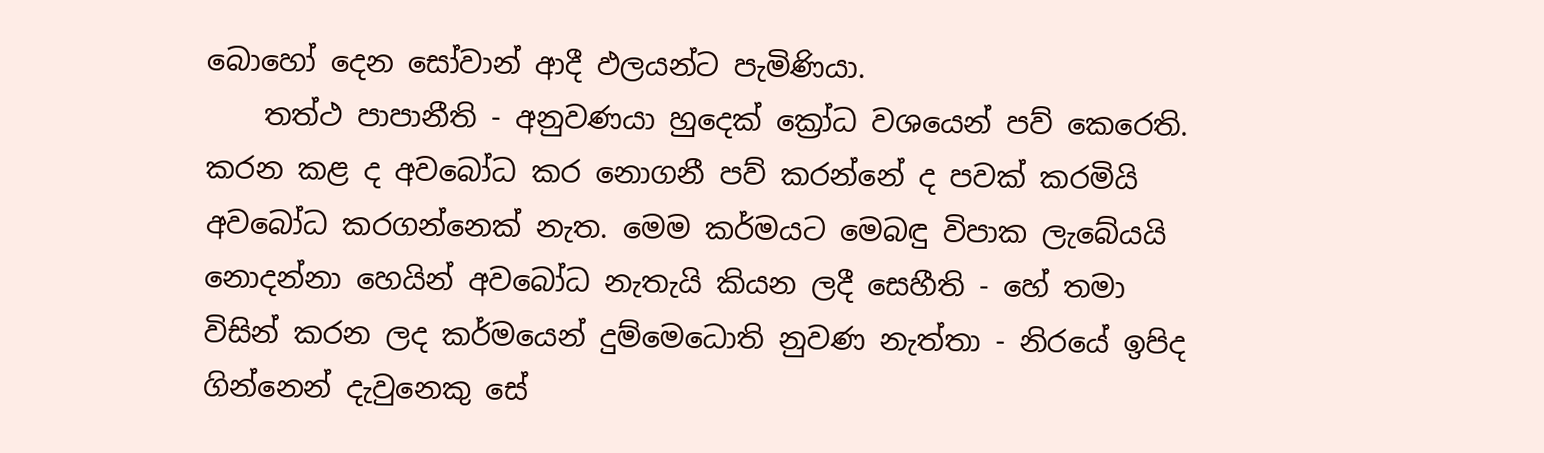බොහෝ දෙන සෝවාන් ආදී ඵලයන්ට පැමිණියා.
    තත්ථ පාපානීති - අනුවණයා හුදෙක් ක්‍රෝධ වශයෙන් පව් කෙරෙති. කරන කළ ද අවබෝධ කර නොගනී පව් කරන්නේ ද පවක් කරමියි අවබෝධ කරගන්නෙක් නැත. මෙම කර්මයට මෙබඳු විපාක ලැබේයයි නොදන්නා හෙයින් අවබෝධ නැතැයි කියන ලදී සෙහීති - හේ තමා විසින් කරන ලද කර්මයෙන් දුම්මෙධොති නුවණ නැත්තා - නිරයේ ඉපිද ගින්නෙන් දැවුනෙකු සේ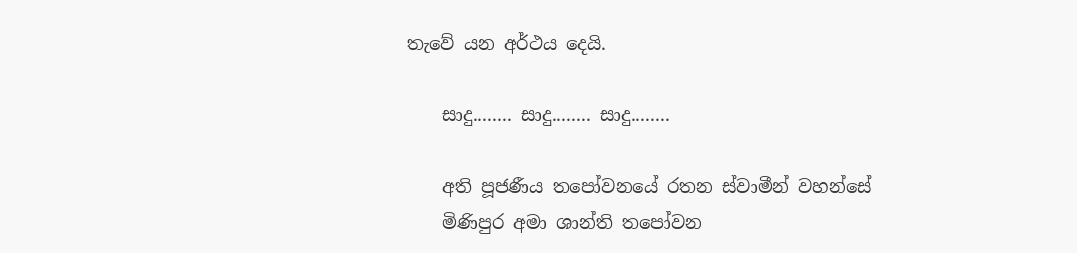තැවේ යන අර්ථය දෙයි.

    සාදු........ සාදු........ සාදු........

    අති පූජණීය තපෝවනයේ රතන ස්වාමීන් වහන්සේ
    මිණිපුර අමා ශාන්ති තපෝවන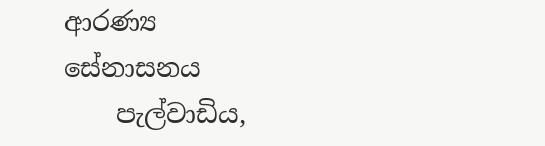ආරණ්‍ය සේනාසනය
    පැල්වාඩිය,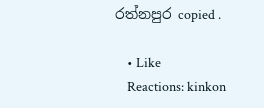රත්නපුර copied .

    • Like
    Reactions: kinkon